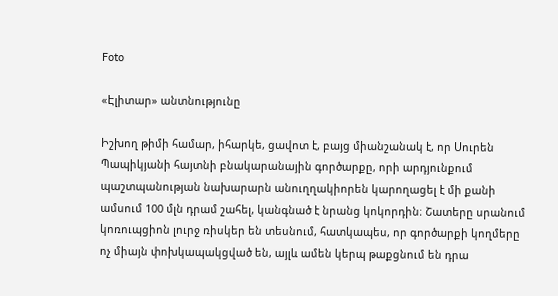Foto

«Էլիտար» անտնությունը

Իշխող թիմի համար, իհարկե, ցավոտ է, բայց միանշանակ է, որ Սուրեն Պապիկյանի հայտնի բնակարանային գործարքը, որի արդյունքում պաշտպանության նախարարն անուղղակիորեն կարողացել է մի քանի ամսում 100 մլն դրամ շահել, կանգնած է նրանց կոկորդին։ Շատերը սրանում կոռուպցիոն լուրջ ռիսկեր են տեսնում, հատկապես, որ գործարքի կողմերը ոչ միայն փոխկապակցված են, այլև ամեն կերպ թաքցնում են դրա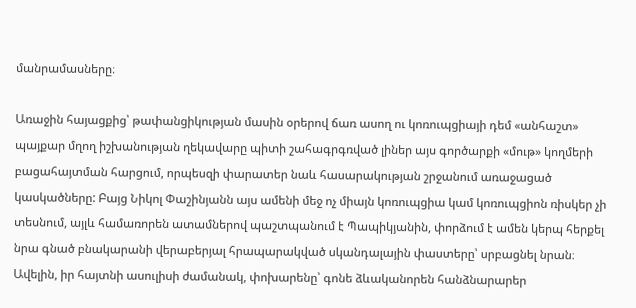մանրամասները։

Առաջին հայացքից՝ թափանցիկության մասին օրերով ճառ ասող ու կոռուպցիայի դեմ «անհաշտ» պայքար մղող իշխանության ղեկավարը պիտի շահագրգռված լիներ այս գործարքի «մութ» կողմերի բացահայտման հարցում, որպեսզի փարատեր նաև հասարակության շրջանում առաջացած կասկածները: Բայց Նիկոլ Փաշինյանն այս ամենի մեջ ոչ միայն կոռուպցիա կամ կոռուպցիոն ռիսկեր չի տեսնում, այլև համառորեն ատամներով պաշտպանում է Պապիկյանին, փորձում է ամեն կերպ հերքել նրա գնած բնակարանի վերաբերյալ հրապարակված սկանդալային փաստերը՝ սրբացնել նրան։ Ավելին, իր հայտնի ասուլիսի ժամանակ, փոխարենը՝ գոնե ձևականորեն հանձնարարեր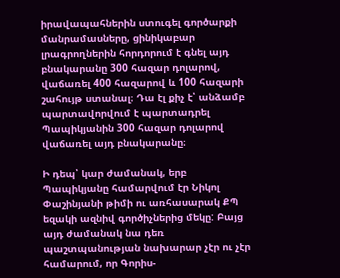իրավապահներին ստուգել գործարքի մանրամասները, ցինիկաբար լրագրողներին հորդորում է գնել այդ բնակարանը 300 հազար դոլարով, վաճառել 400 հազարով և 100 հազարի շահույթ ստանալ։ Դա էլ քիչ է՝ անձամբ պարտավորվում է պարտադրել Պապիկյանին 300 հազար դոլարով վաճառել այդ բնակարանը։

Ի դեպ՝ կար ժամանակ, երբ Պապիկյանը համարվում էր Նիկոլ Փաշինյանի թիմի ու առհասարակ ՔՊ եզակի ազնիվ գործիչներից մեկը: Բայց այդ ժամանակ նա դեռ պաշտպանության նախարար չէր ու չէր համարում, որ Գորիս-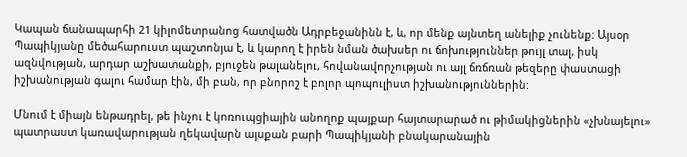Կապան ճանապարհի 21 կիլոմետրանոց հատվածն Ադրբեջանինն է, և, որ մենք այնտեղ անելիք չունենք: Այսօր Պապիկյանը մեծահարուստ պաշտոնյա է, և կարող է իրեն նման ծախսեր ու ճոխություններ թույլ տալ, իսկ ազնվության, արդար աշխատանքի, բյուջեն թալանելու, հովանավորչության ու այլ ճռճռան թեզերը փաստացի իշխանության գալու համար էին, մի բան, որ բնորոշ է բոլոր պոպուլիստ իշխանություններին:

Մնում է միայն ենթադրել, թե ինչու է կոռուպցիային անողոք պայքար հայտարարած ու թիմակիցներին «չխնայելու» պատրաստ կառավարության ղեկավարն այսքան բարի Պապիկյանի բնակարանային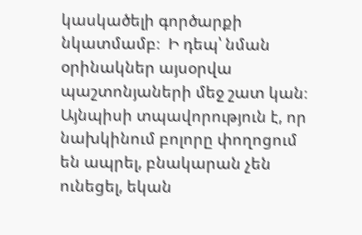կասկածելի գործարքի նկատմամբ։  Ի դեպ՝ նման օրինակներ այսօրվա պաշտոնյաների մեջ շատ կան։ Այնպիսի տպավորություն է, որ նախկինում բոլորը փողոցում են ապրել, բնակարան չեն ունեցել, եկան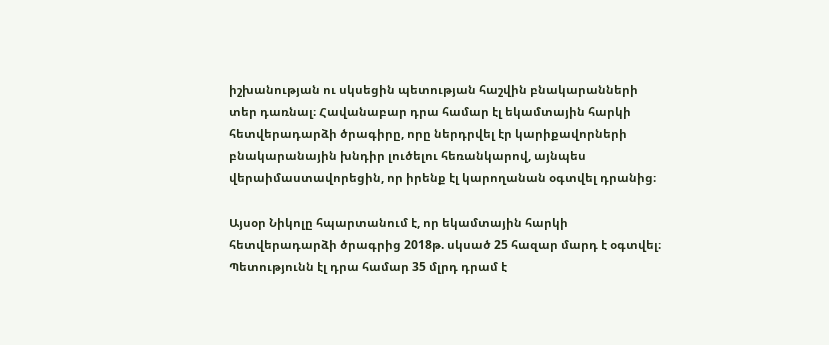իշխանության ու սկսեցին պետության հաշվին բնակարանների տեր դառնալ։ Հավանաբար դրա համար էլ եկամտային հարկի հետվերադարձի ծրագիրը, որը ներդրվել էր կարիքավորների բնակարանային խնդիր լուծելու հեռանկարով, այնպես վերաիմաստավորեցին, որ իրենք էլ կարողանան օգտվել դրանից։

Այսօր Նիկոլը հպարտանում է, որ եկամտային հարկի հետվերադարձի ծրագրից 2018թ. սկսած 25 հազար մարդ է օգտվել։ Պետությունն էլ դրա համար 35 մլրդ դրամ է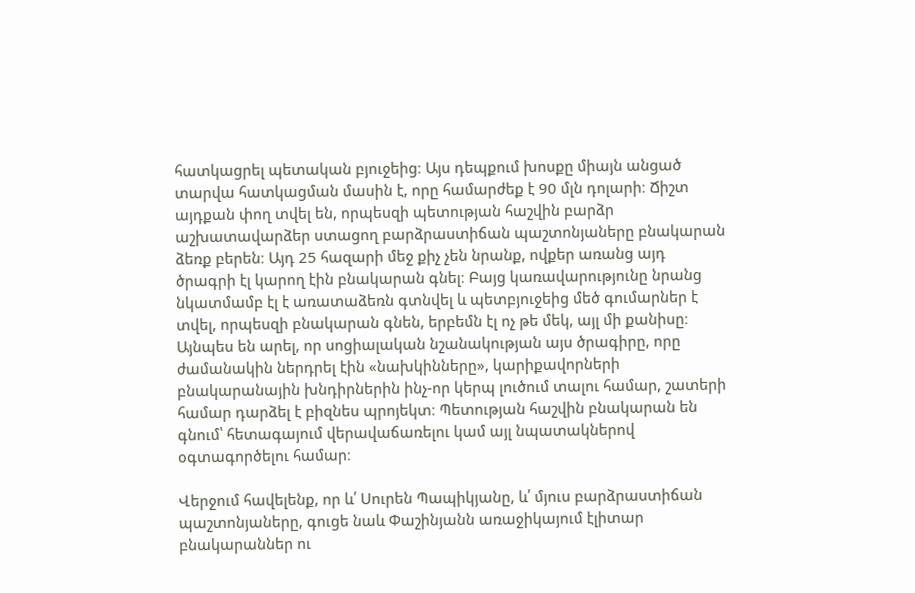հատկացրել պետական բյուջեից։ Այս դեպքում խոսքը միայն անցած տարվա հատկացման մասին է, որը համարժեք է 90 մլն դոլարի։ Ճիշտ այդքան փող տվել են, որպեսզի պետության հաշվին բարձր աշխատավարձեր ստացող բարձրաստիճան պաշտոնյաները բնակարան ձեռք բերեն։ Այդ 25 հազարի մեջ քիչ չեն նրանք, ովքեր առանց այդ ծրագրի էլ կարող էին բնակարան գնել։ Բայց կառավարությունը նրանց նկատմամբ էլ է առատաձեռն գտնվել և պետբյուջեից մեծ գումարներ է տվել, որպեսզի բնակարան գնեն, երբեմն էլ ոչ թե մեկ, այլ մի քանիսը։ Այնպես են արել, որ սոցիալական նշանակության այս ծրագիրը, որը ժամանակին ներդրել էին «նախկինները», կարիքավորների բնակարանային խնդիրներին ինչ-որ կերպ լուծում տալու համար, շատերի համար դարձել է բիզնես պրոյեկտ։ Պետության հաշվին բնակարան են գնում՝ հետագայում վերավաճառելու կամ այլ նպատակներով օգտագործելու համար։

Վերջում հավելենք, որ և՛ Սուրեն Պապիկյանը, և՛ մյուս բարձրաստիճան պաշտոնյաները, գուցե նաև Փաշինյանն առաջիկայում էլիտար բնակարաններ ու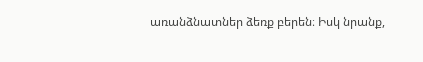առանձնատներ ձեռք բերեն։ Իսկ նրանք,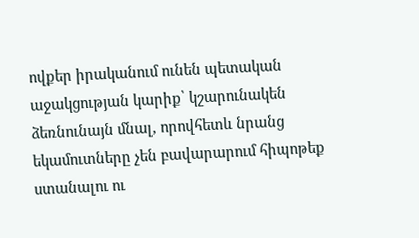ովքեր իրականում ունեն պետական աջակցության կարիք՝ կշարունակեն ձեռնունայն մնալ, որովհետև նրանց եկամուտները չեն բավարարում հիպոթեք ստանալու ու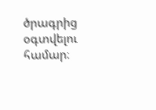ծրագրից օգտվելու համար։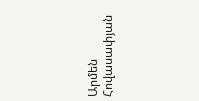Արմեն Հովասափյան